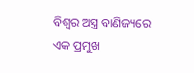ବିଶ୍ୱର ଅସ୍ତ୍ର ବାଣିଜ୍ୟରେ ଏକ ପ୍ରମୁଖ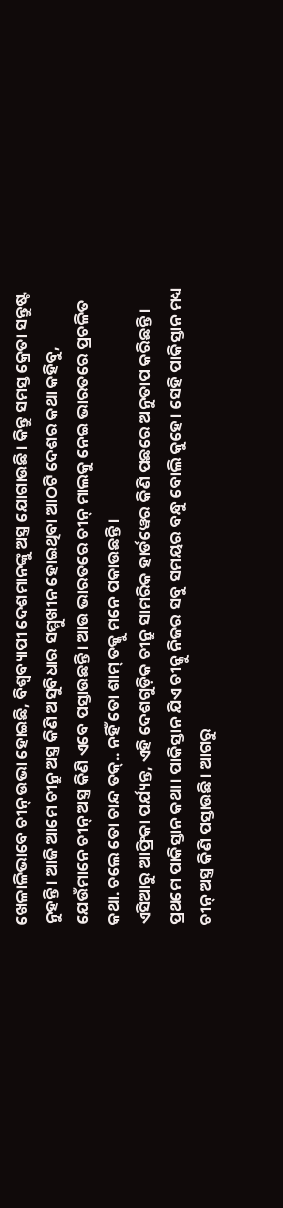ଖେଳାଳିଭାବେ ଚୀନ୍ ଉଭା ହୋଇଛି, ବିଶ୍ୱବ୍ୟାପୀ ଦେଶମାନଙ୍କୁ ଅସ୍ତ୍ର ଯୋଗାଉଛି। କିନ୍ତୁ ସମସ୍ତ କ୍ରେତା ସନ୍ତୁଷ୍ଟ ନୁହନ୍ତି। ଆଜି ଆମେ ଚୀନ୍ରୁ ଅସ୍ତ୍ର କିଣି ଅସୁବିଧାର ସମ୍ମୁଖୀନ ହୋଇଥିବା ଆଠଟି ଦେଶର କଥା କହିବୁ, ଯେଉଁମାନେ ଚୀନ୍ ଅସ୍ତ୍ର କିଣି ଏବେ ପସ୍ତାଉଛନ୍ତି। ଆଉ ଭାରତରେ ଚୀନ୍ ମାଲକୁ ନେଇ ଭାରତରେ ପ୍ରଚଳିତ କଥା. ଚଲେ ତୋ ଚାନ୍ଦ ତକ୍.. ନହିଁ ତୋ ଶାମ୍ ତକ୍କୁ ମନେ ପକାଉଛନ୍ତି।
ଏସିଆରୁ ଆଫ୍ରିକା ପର୍ଯ୍ୟନ୍ତ, ଏହି ଦେଶଗୁଡ଼ିକ ଚୀନ୍ରୁ ସାମରିକ ହାର୍ଡୱେର କିଣି ପଛରେ ଅନୁତାପ କରିଛନ୍ତି।
ପ୍ରଥମେ ପାକିସ୍ତାନ କଥା। ପାକିସ୍ତାନ ଯିଏ ଚୀନ୍କୁ ନିଜର ସବୁ ସମୟର ବନ୍ଧୁ ବୋଲି କୁହେ। ସେହି ପାକିସ୍ତାନ ମଧ୍ୟ ଚୀନ୍ ଅସ୍ତ୍ର କିଣି ପସ୍ତାଉଛି। ଆଗରୁ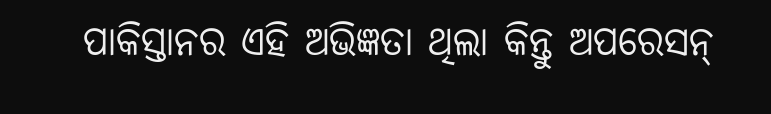ପାକିସ୍ତାନର ଏହି ଅଭିଜ୍ଞତା ଥିଲା କିନ୍ତୁ ଅପରେସନ୍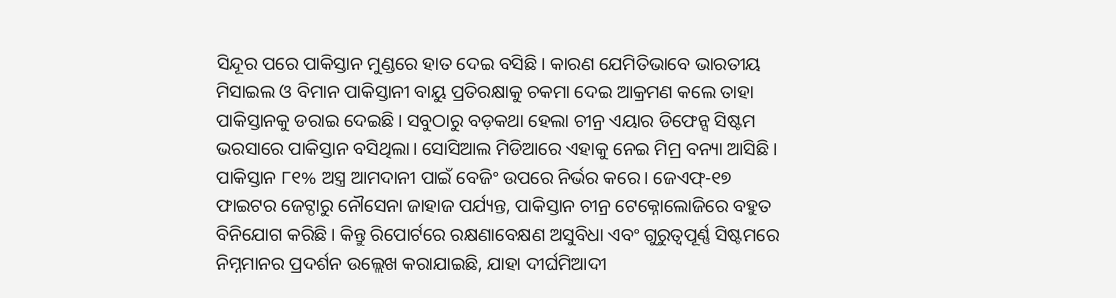ସିନ୍ଦୂର ପରେ ପାକିସ୍ତାନ ମୁଣ୍ଡରେ ହାତ ଦେଇ ବସିଛି। କାରଣ ଯେମିତିଭାବେ ଭାରତୀୟ ମିସାଇଲ ଓ ବିମାନ ପାକିସ୍ତାନୀ ବାୟୁ ପ୍ରତିରକ୍ଷାକୁ ଚକମା ଦେଇ ଆକ୍ରମଣ କଲେ ତାହା ପାକିସ୍ତାନକୁ ଡରାଇ ଦେଇଛି। ସବୁଠାରୁ ବଡ଼କଥା ହେଲା ଚୀନ୍ର ଏୟାର ଡିଫେନ୍ସ ସିଷ୍ଟମ ଭରସାରେ ପାକିସ୍ତାନ ବସିଥିଲା। ସୋସିଆଲ ମିଡିଆରେ ଏହାକୁ ନେଇ ମିମ୍ର ବନ୍ୟା ଆସିଛି।
ପାକିସ୍ତାନ ୮୧% ଅସ୍ତ୍ର ଆମଦାନୀ ପାଇଁ ବେଜିଂ ଉପରେ ନିର୍ଭର କରେ। ଜେଏଫ୍-୧୭ ଫାଇଟର ଜେଟ୍ଠାରୁ ନୌସେନା ଜାହାଜ ପର୍ଯ୍ୟନ୍ତ, ପାକିସ୍ତାନ ଚୀନ୍ର ଟେକ୍ନୋଲୋଜିରେ ବହୁତ ବିନିଯୋଗ କରିଛି। କିନ୍ତୁ ରିପୋର୍ଟରେ ରକ୍ଷଣାବେକ୍ଷଣ ଅସୁବିଧା ଏବଂ ଗୁରୁତ୍ୱପୂର୍ଣ୍ଣ ସିଷ୍ଟମରେ ନିମ୍ନମାନର ପ୍ରଦର୍ଶନ ଉଲ୍ଲେଖ କରାଯାଇଛି, ଯାହା ଦୀର୍ଘମିଆଦୀ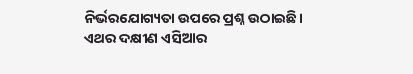ନିର୍ଭରଯୋଗ୍ୟତା ଉପରେ ପ୍ରଶ୍ନ ଉଠାଇଛି।
ଏଥର ଦକ୍ଷୀଣ ଏସିଆର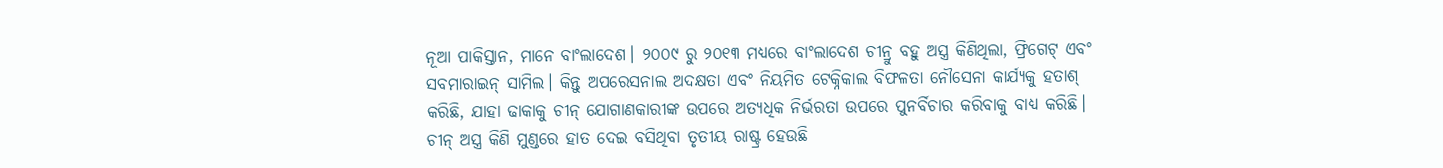ନୂଆ ପାକିସ୍ତାନ, ମାନେ ବାଂଲାଦେଶ। ୨୦୦୯ ରୁ ୨୦୧୩ ମଧ୍ୟରେ ବାଂଲାଦେଶ ଚୀନ୍ରୁ ବହୁ ଅସ୍ତ୍ର କିଣିଥିଲା, ଫ୍ରିଗେଟ୍ ଏବଂ ସବମାରାଇନ୍ ସାମିଲ। କିନ୍ତୁ ଅପରେସନାଲ ଅଦକ୍ଷତା ଏବଂ ନିୟମିତ ଟେକ୍ନିକାଲ ବିଫଳତା ନୌସେନା କାର୍ଯ୍ୟକୁ ହତାଶ୍ କରିଛି, ଯାହା ଢାକାକୁ ଚୀନ୍ ଯୋଗାଣକାରୀଙ୍କ ଉପରେ ଅତ୍ୟଧିକ ନିର୍ଭରତା ଉପରେ ପୁନର୍ବିଚାର କରିବାକୁ ବାଧ୍ୟ କରିଛି।
ଚୀନ୍ ଅସ୍ତ୍ର କିଣି ମୁଣ୍ଡରେ ହାତ ଦେଇ ବସିଥିବା ତୃତୀୟ ରାଷ୍ଟ୍ର ହେଉଛି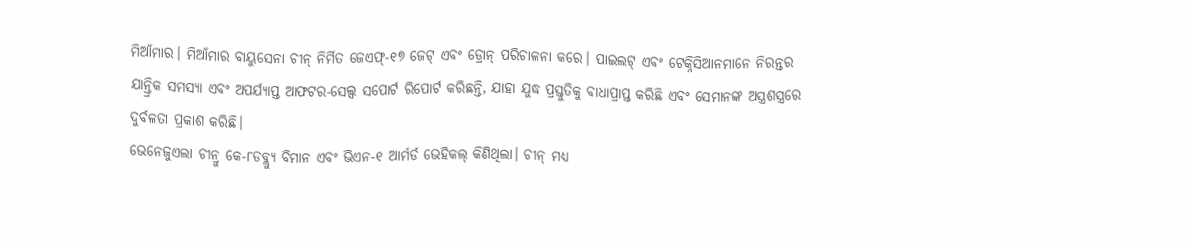ମିଆଁମାର। ମିଆଁମାର ବାୟୁସେନା ଚୀନ୍ ନିର୍ମିତ ଜେଏଫ୍-୧୭ ଜେଟ୍ ଏବଂ ଡ୍ରୋନ୍ ପରିଚାଳନା କରେ। ପାଇଲଟ୍ ଏବଂ ଟେକ୍ନିସିଆନମାନେ ନିରନ୍ତର ଯାନ୍ତ୍ରିକ ସମସ୍ୟା ଏବଂ ଅପର୍ଯ୍ୟାପ୍ତ ଆଫଟର-ସେଲ୍ସ ସପୋର୍ଟ ରିପୋର୍ଟ କରିଛନ୍ତି, ଯାହା ଯୁଦ୍ଧ ପ୍ରସ୍ତୁତିକୁ ବାଧାପ୍ରାପ୍ତ କରିଛି ଏବଂ ସେମାନଙ୍କ ଅସ୍ତ୍ରଶସ୍ତ୍ରରେ ଦୁର୍ବଳତା ପ୍ରକାଶ କରିଛି।
ଭେନେଜୁଏଲା ଚୀନ୍ରୁ କେ-୮ଡବ୍ଲ୍ୟୁ ବିମାନ ଏବଂ ଭିଏନ-୧ ଆର୍ମର୍ଡ ଭେହିକଲ୍ କିଣିଥିଲା। ଚୀନ୍ ମଧ୍ୟ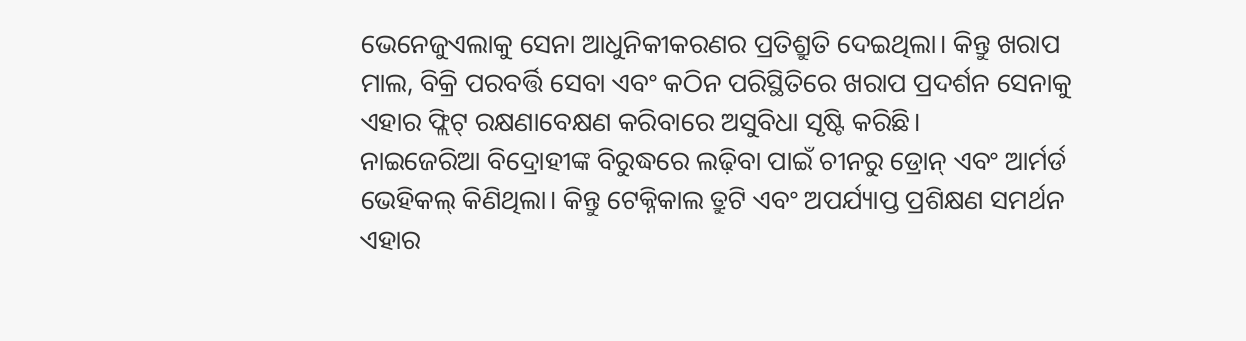ଭେନେଜୁଏଲାକୁ ସେନା ଆଧୁନିକୀକରଣର ପ୍ରତିଶ୍ରୁତି ଦେଇଥିଲା। କିନ୍ତୁ ଖରାପ ମାଲ, ବିକ୍ରି ପରବର୍ତ୍ତି ସେବା ଏବଂ କଠିନ ପରିସ୍ଥିତିରେ ଖରାପ ପ୍ରଦର୍ଶନ ସେନାକୁ ଏହାର ଫ୍ଲିଟ୍ ରକ୍ଷଣାବେକ୍ଷଣ କରିବାରେ ଅସୁବିଧା ସୃଷ୍ଟି କରିଛି।
ନାଇଜେରିଆ ବିଦ୍ରୋହୀଙ୍କ ବିରୁଦ୍ଧରେ ଲଢ଼ିବା ପାଇଁ ଚୀନରୁ ଡ୍ରୋନ୍ ଏବଂ ଆର୍ମର୍ଡ ଭେହିକଲ୍ କିଣିଥିଲା। କିନ୍ତୁ ଟେକ୍ନିକାଲ ତ୍ରୁଟି ଏବଂ ଅପର୍ଯ୍ୟାପ୍ତ ପ୍ରଶିକ୍ଷଣ ସମର୍ଥନ ଏହାର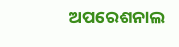ଅପରେଶନାଲ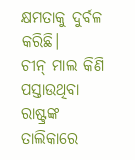କ୍ଷମତାକୁ ଦୁର୍ବଳ କରିଛି।
ଚୀନ୍ ମାଲ କିଣି ପସ୍ତାଉଥିବା ରାଷ୍ଟ୍ରଙ୍କ ତାଲିକାରେ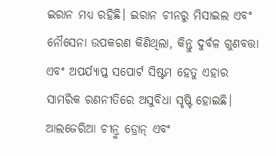ଇରାନ ମଧ୍ୟ ରହିଛି। ଇରାନ ଚୀନରୁ ମିସାଇଲ ଏବଂ ନୌସେନା ଉପକରଣ କିଣିଥିଲା, କିନ୍ତୁ ଦୁର୍ବଳ ଗୁଣବତ୍ତା ଏବଂ ଅପର୍ଯ୍ୟାପ୍ତ ସପୋର୍ଟ ସିଷ୍ଟମ ହେତୁ ଏହାର ସାମରିକ ରଣନୀତିରେ ଅସୁବିଧା ସୃଷ୍ଟି ହୋଇଛି।
ଆଲଜେରିଆ ଚୀନ୍ରୁ ଡ୍ରୋନ୍ ଏବଂ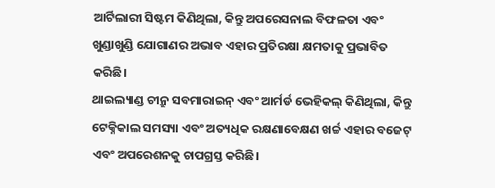ଆର୍ଟିଲାରୀ ସିଷ୍ଟମ କିଣିଥିଲା, କିନ୍ତୁ ଅପରେସନାଲ ବିଫଳତା ଏବଂ ଖୁଣ୍ଡାଖୁଣ୍ଡି ଯୋଗାଣର ଅଭାବ ଏହାର ପ୍ରତିରକ୍ଷା କ୍ଷମତାକୁ ପ୍ରଭାବିତ କରିଛି।
ଥାଇଲ୍ୟାଣ୍ଡ ଚୀନ୍ରୁ ସବମାରାଇନ୍ ଏବଂ ଆର୍ମର୍ଡ ଭେହିକଲ୍ କିଣିଥିଲା, କିନ୍ତୁ ଟେକ୍ନିକାଲ ସମସ୍ୟା ଏବଂ ଅତ୍ୟଧିକ ରକ୍ଷଣାବେକ୍ଷଣ ଖର୍ଚ୍ଚ ଏହାର ବଜେଟ୍ ଏବଂ ଅପରେଶନକୁ ଚାପଗ୍ରସ୍ତ କରିଛି।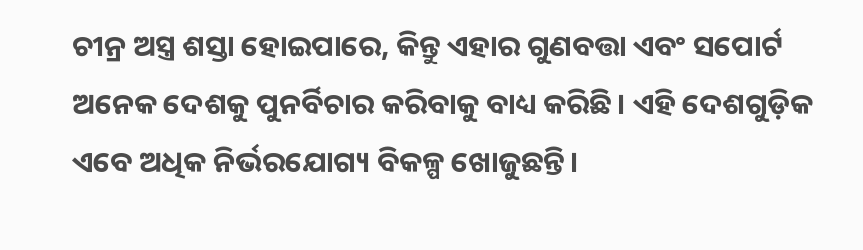ଚୀନ୍ର ଅସ୍ତ୍ର ଶସ୍ତା ହୋଇପାରେ, କିନ୍ତୁ ଏହାର ଗୁଣବତ୍ତା ଏବଂ ସପୋର୍ଟ ଅନେକ ଦେଶକୁ ପୁନର୍ବିଚାର କରିବାକୁ ବାଧ୍ୟ କରିଛି। ଏହି ଦେଶଗୁଡ଼ିକ ଏବେ ଅଧିକ ନିର୍ଭରଯୋଗ୍ୟ ବିକଳ୍ପ ଖୋଜୁଛନ୍ତି।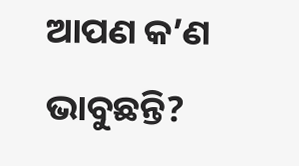ଆପଣ କ’ଣ ଭାବୁଛନ୍ତି?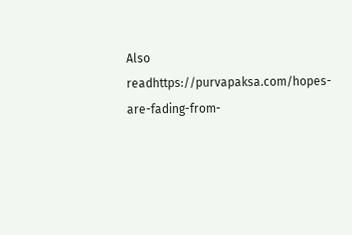Also readhttps://purvapaksa.com/hopes-are-fading-from-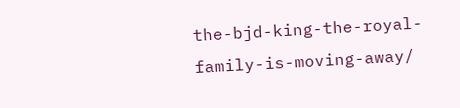the-bjd-king-the-royal-family-is-moving-away/